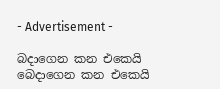- Advertisement -

බදාගෙන කන එකෙයි බෙදාගෙන කන එකෙයි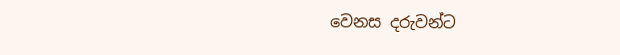වෙනස දරුවන්ට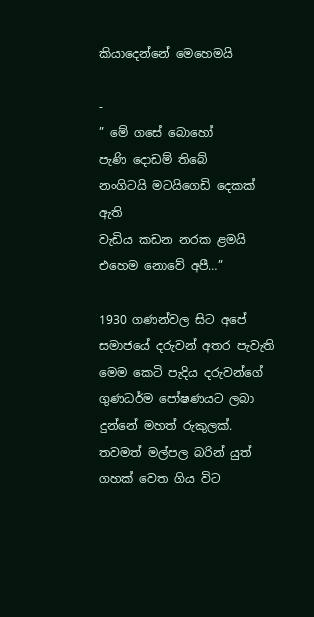කියාදෙන්නේ මෙහෙමයි

-
” මේ ගසේ බොහෝ
පැණි දොඩම් තිබේ
නංගිටයි මටයිගෙඩි දෙකක් ඇති
වැඩිය කඩන නරක ළමයි
එහෙම නොවේ අපී…”

1930 ගණන්වල සිට අපේ සමාජයේ දරුවන් අතර පැවැති මෙම කෙටි පැදිය දරුවන්ගේ ගුණධර්ම පෝෂණයට ලබා දුන්නේ මහත් රුකුලක්. තවමත් මල්පල බරින් යුත් ගහක් වෙත ගිය විට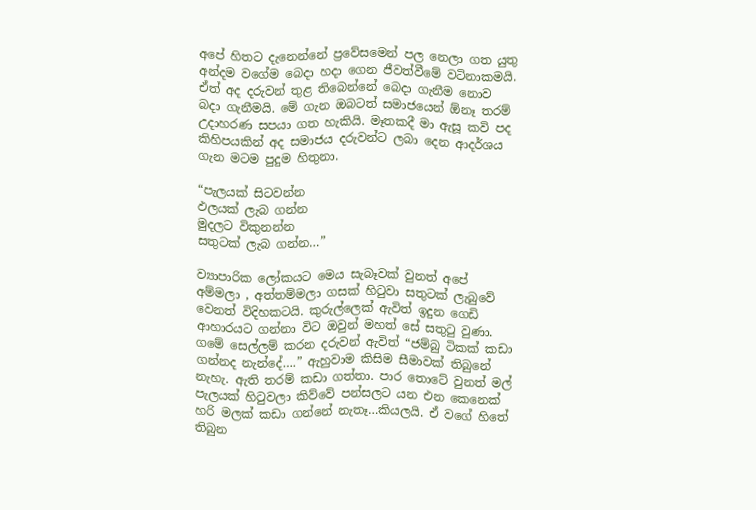අපේ හිතට දැනෙන්නේ ප්‍රවේසමෙන් පල නෙලා ගත යුතු අන්දම වගේම බෙදා හදා ගෙන ජීවත්වීමේ වටිනාකමයි. ඒත් අද දරුවන් තුළ තිබෙන්නේ බෙදා ගැනීම නොව බදා ගැනීමයි. මේ ගැන ඔබටත් සමාජයෙන් ඕනෑ තරම් උදාහරණ සපයා ගත හැකියි. මෑතකදී මා ඇසූ කවි පද කිහිපයකින් අද සමාජය දරුවන්ට ලබා දෙන ආදර්ශය ගැන මටම පුදුම හිතුනා.

“පැලයක් සිටවන්න
ඵලයක් ලැබ ගන්න
මුදලට විකුනන්න
සතුටක් ලැබ ගන්න…”

ව්‍යාපාරික ලෝකයට මෙය සැබෑවක් වුනත් අපේ අම්මලා , අත්තම්මලා ගසක් හිටුවා සතුටක් ලැබුවේ වෙනත් විදිහකටයි. කුරුල්ලෙක් ඇවිත් ඉදුන ගෙඩි ආහාරයට ගන්නා විට ඔවුන් මහත් සේ සතුටු වුණා. ගමේ සෙල්ලම් කරන දරුවන් ඇවිත් “ජම්බු ටිකක් කඩා ගන්නද නැන්දේ….” ඇහුවාම කිසිම සීමාවක් තිබුනේ නැහැ. ඇති තරම් කඩා ගත්තා. පාර තොටේ වුනත් මල් පැලයක් හිටුවලා කිව්වේ පන්සලට යන එන කෙනෙක් හරි මලක් කඩා ගන්නේ නැතෑ…කියලයි. ඒ වගේ හිතේ තිබුන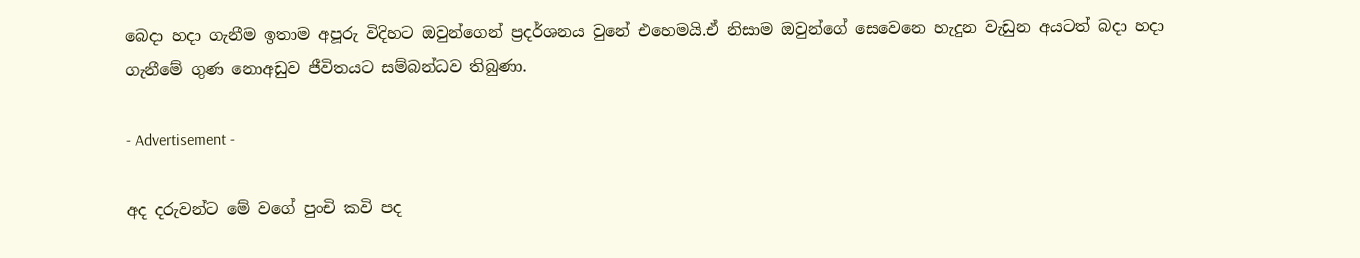බෙදා හදා ගැනීම ඉතාම අපූරු විදිහට ඔවුන්ගෙන් ප්‍රදර්ශනය වුනේ එහෙමයි.ඒ නිසාම ඔවුන්ගේ සෙවෙන‍ෙ හැදුන වැඩුන අයටත් බදා හදා ගැනීමේ ගුණ නොඅඩුව ජීවිතයට සම්බන්ධව තිබුණා.

- Advertisement -

අද දරුවන්ට මේ වගේ පුංචි කවි පද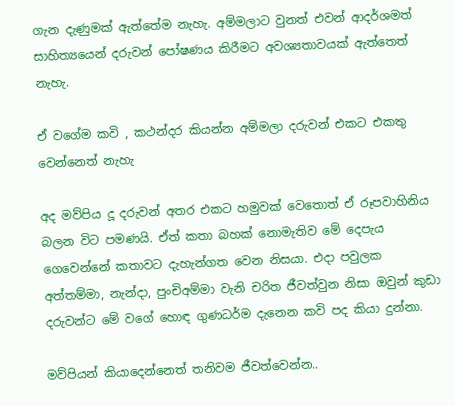ගැන දැණුමක් ඇත්තේම නැහැ. අම්මලාට වුනත් එවන් ආදර්ශමත් සාහිත්‍යයෙන් දරුවන් පෝෂණය කිරීමට අවශ්‍යතාවයක් ඇත්තෙත් නැහැ.

ඒ වගේම කවි , කථන්දර කියන්න අම්මලා දරුවන් එකට එකතු වෙන්නෙත් නැහැ

අද මව්පිය දූ දරුවන් අතර එකට හමුවක් වෙතොත් ඒ රූපවාහිනිය බලන විට පමණයි. ඒත් කතා බහක් නොමැතිව මේ දෙපැය ගෙවෙන්නේ කතාවට දැහැන්ගත වෙන නිසයා. එදා පවුලක අත්තම්මා, නැන්දා, පුංචිඅම්මා වැනි චරිත ජීවත්වුන නිසා ඔවුන් කුඩා දරුවන්ට මේ වගේ හොඳ ගුණධර්ම දැනෙන කවි පද කියා දුන්නා.

මව්පියන් කියාදෙන්නෙත් තනිවම ජීවත්වෙන්න..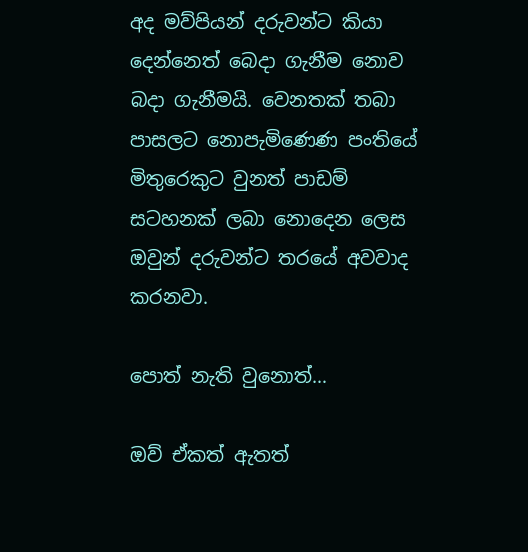අද මව්පියන් දරුවන්ට කියා දෙන්නෙත් බෙදා ගැනීම නොව බදා ගැනීමයි. වෙනතක් තබා පාසලට නොපැමිණෙණ පංතියේ මිතුරෙකුට වුනත් පාඩම් සටහනක් ලබා නොදෙන ලෙස ඔවුන් දරුවන්ට තරයේ අවවාද කරනවා.

පොත් නැති වුනොත්…

ඔව් ඒකත් ඇතත්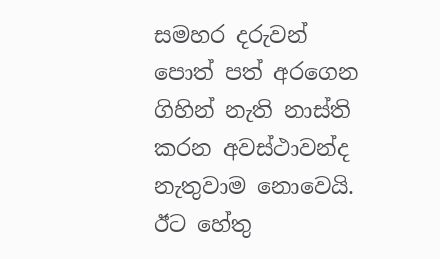සමහර දරුවන් පොත් පත් අරගෙන ගිහින් නැති නාස්ති කරන අවස්ථාවන්ද නැතුවාම නොවෙයි. ඊට හේතු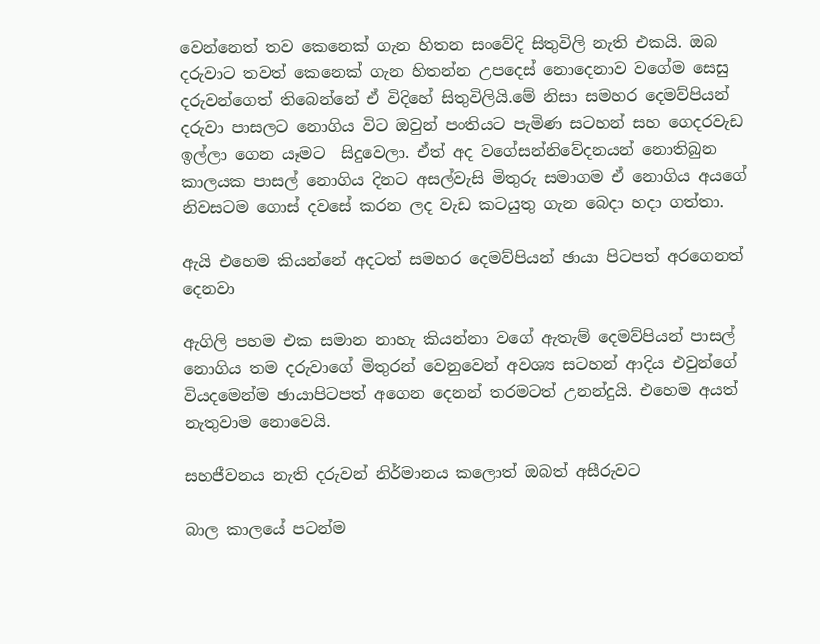වෙන්නෙත් තව කෙනෙක් ගැන හිතන සංවේදි සිතුවිලි නැති එකයි. ඔබ දරුවාට තවත් කෙනෙක් ගැන හිතන්න උපදෙස් නොදෙනාව වගේම සෙසු දරුවන්ගෙත් තිබෙන්නේ ඒ විදිහේ සිතුවිලියි.මේ නිසා සමහර දෙමව්පියන් දරුවා පාසලට නොගිය විට ඔවුන් පංතියට පැමිණ සටහන් සහ ගෙදරවැඩ ඉල්ලා ගෙන යෑමට  සිදුවෙලා. ඒත් අද වගේසන්නිවේදනයන් නොතිබුන කාලයක පාසල් නොගිය දිනට අසල්වැසි මිතුරු සමාගම ඒ නොගිය අයගේ  නිවසටම ගොස් දවසේ කරන ලද වැඩ කටයුතු ගැන බෙදා හදා ගත්තා.

ඇයි එහෙම කියන්නේ අදටත් සමහර දෙමව්පියන් ඡායා පිටපත් අ‍රගෙනත් දෙනවා

ඇගිලි පහම එක සමාන නාහැ කියන්නා වගේ ඇතැම් දෙමව්පියන් පාසල් නොගිය තම දරුවාගේ මිතුරන් වෙනුවෙන් අවශ්‍ය සටහන් ආදිය එවුන්ගේ වියදමෙන්ම ඡායාපිටපත් අගෙන දෙනන් තරමටත් උනන්දුයි. එහෙම අයත් නැතුවාම නොවෙයි.

සහජීවනය නැති දරුවන් නිර්මානය කලොත් ඔබත් අසීරුවට

බාල කාලයේ පටන්ම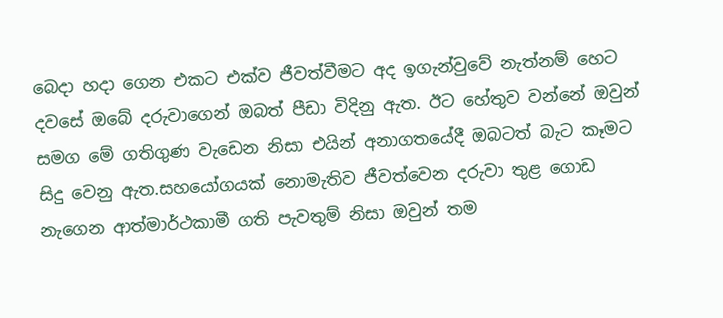බෙදා හදා ගෙන එකට එක්ව ජීවත්වීමට අද ඉගැන්වුවේ නැත්නම් හෙට දවසේ ඔබේ දරුවාගෙන් ඔබත් පීඩා විදිනු ඇත. ඊට හේතුව වන්නේ ඔවුන් සමග මේ ගතිගුණ වැඩෙන නිසා එයින් අනාගතයේදී ඔබටත් බැට කෑමට සිදු වෙනු ඇත.සහයෝගයක් නොමැතිව ජීවත්වෙන දරුවා තුළ ගොඩ නැගෙන ආත්මාර්ථකාමී ගති පැවතුම් නිසා ඔවුන් තම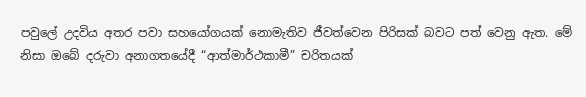පවුලේ උදවිය අතර පවා සහයෝගයක් නොමැතිව ජීවත්වෙන පිරිසක් බවට පත් වෙනු ඇත. මේ නිසා ඔබේ දරුවා අනාගතයේදී “ආත්මාර්ථකාමී” චරිතයක්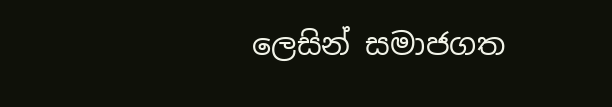ලෙසින් සමාජගත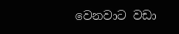වෙනවාට වඩා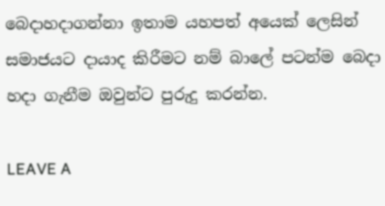බෙදාහදාගන්නා ඉතාම යහපත් අයෙක් ලෙසින් සමාජයට දායාද කිරීමට නම් බාලේ පටන්ම බෙදා හදා ගැනීම ඔවුන්ට පුරුදු කරන්න.

LEAVE A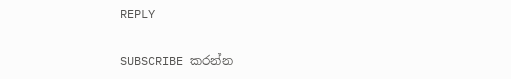REPLY

SUBSCRIBE කරන්න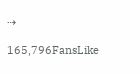⇢

165,796FansLike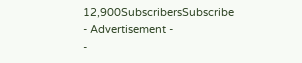12,900SubscribersSubscribe
- Advertisement -
-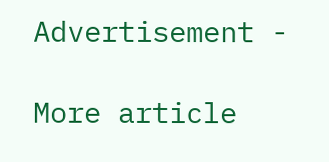Advertisement -

More article